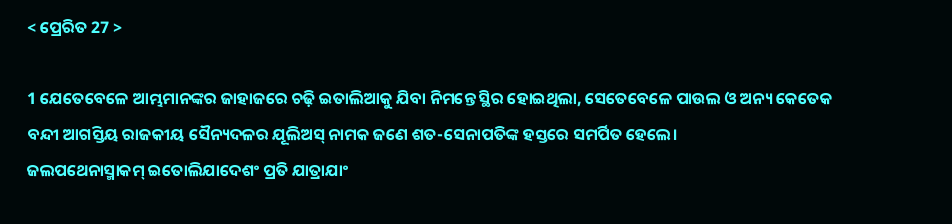< ପ୍ରେରିତ 27 >

1 ଯେତେବେଳେ ଆମ୍ଭମାନଙ୍କର ଜାହାଜରେ ଚଢ଼ି ଇତାଲିଆକୁ ଯିବା ନିମନ୍ତେ ସ୍ଥିର ହୋଇଥିଲା, ସେତେବେଳେ ପାଉଲ ଓ ଅନ୍ୟ କେତେକ ବନ୍ଦୀ ଆଗସ୍ତିୟ ରାଜକୀୟ ସୈନ୍ୟଦଳର ଯୂଲିଅସ୍ ନାମକ ଜଣେ ଶତ-ସେନାପତିଙ୍କ ହସ୍ତରେ ସମର୍ପିତ ହେଲେ।
ଜଲପଥେନାସ୍ମାକମ୍ ଇତୋଲିଯାଦେଶଂ ପ୍ରତି ଯାତ୍ରାଯାଂ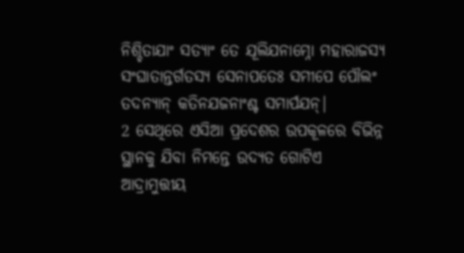ନିଶ୍ଚିତାଯାଂ ସତ୍ୟାଂ ତେ ଯୂଲିଯନାମ୍ନୋ ମହାରାଜସ୍ୟ ସଂଘାତାନ୍ତର୍ଗତସ୍ୟ ସେନାପତେଃ ସମୀପେ ପୌଲଂ ତଦନ୍ୟାନ୍ କତିନଯଜନାଂଶ୍ଚ ସମାର୍ପଯନ୍|
2 ସେଥିରେ ଏସିଆ ପ୍ରଦେଶର ଉପକୂଳରେ ବିଭିନ୍ନ ସ୍ଥାନକୁ ଯିବା ନିମନ୍ତେ ଉଦ୍ୟତ ଗୋଟିଏ ଆଦ୍ରାମୁତ୍ତୀୟ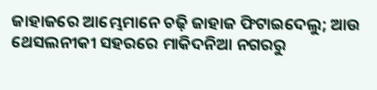ଜାହାଜରେ ଆମ୍ଭେମାନେ ଚଢ଼ି ଜାହାଜ ଫିଟାଇଦେଲୁ; ଆଉ ଥେସଲନୀକୀ ସହରରେ ମାକିଦନିଆ ନଗରରୁ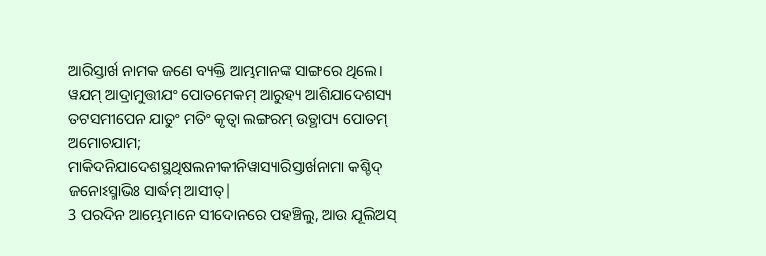ଆରିସ୍ତାର୍ଖ ନାମକ ଜଣେ ବ୍ୟକ୍ତି ଆମ୍ଭମାନଙ୍କ ସାଙ୍ଗରେ ଥିଲେ।
ୱଯମ୍ ଆଦ୍ରାମୁତ୍ତୀଯଂ ପୋତମେକମ୍ ଆରୁହ୍ୟ ଆଶିଯାଦେଶସ୍ୟ ତଟସମୀପେନ ଯାତୁଂ ମତିଂ କୃତ୍ୱା ଲଙ୍ଗରମ୍ ଉତ୍ଥାପ୍ୟ ପୋତମ୍ ଅମୋଚଯାମ; ମାକିଦନିଯାଦେଶସ୍ଥଥିଷଲନୀକୀନିୱାସ୍ୟାରିସ୍ତାର୍ଖନାମା କଶ୍ଚିଦ୍ ଜନୋଽସ୍ମାଭିଃ ସାର୍ଦ୍ଧମ୍ ଆସୀତ୍|
3 ପରଦିନ ଆମ୍ଭେମାନେ ସୀଦୋନରେ ପହଞ୍ଚିଲୁ, ଆଉ ଯୂଲିଅସ୍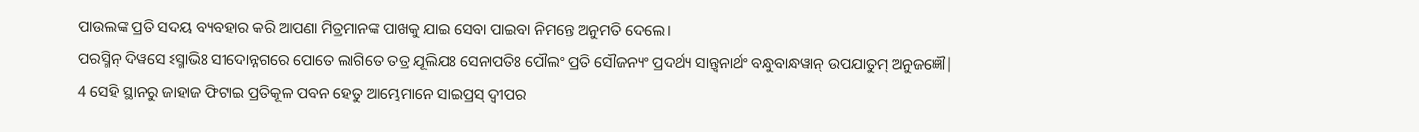ପାଉଲଙ୍କ ପ୍ରତି ସଦୟ ବ୍ୟବହାର କରି ଆପଣା ମିତ୍ରମାନଙ୍କ ପାଖକୁ ଯାଇ ସେବା ପାଇବା ନିମନ୍ତେ ଅନୁମତି ଦେଲେ।
ପରସ୍ମିନ୍ ଦିୱସେ ଽସ୍ମାଭିଃ ସୀଦୋନ୍ନଗରେ ପୋତେ ଲାଗିତେ ତତ୍ର ଯୂଲିଯଃ ସେନାପତିଃ ପୌଲଂ ପ୍ରତି ସୌଜନ୍ୟଂ ପ୍ରଦର୍ଥ୍ୟ ସାନ୍ତ୍ୱନାର୍ଥଂ ବନ୍ଧୁବାନ୍ଧୱାନ୍ ଉପଯାତୁମ୍ ଅନୁଜଜ୍ଞୌ|
4 ସେହି ସ୍ଥାନରୁ ଜାହାଜ ଫିଟାଇ ପ୍ରତିକୂଳ ପବନ ହେତୁ ଆମ୍ଭେମାନେ ସାଇପ୍ରସ୍ ଦ୍ୱୀପର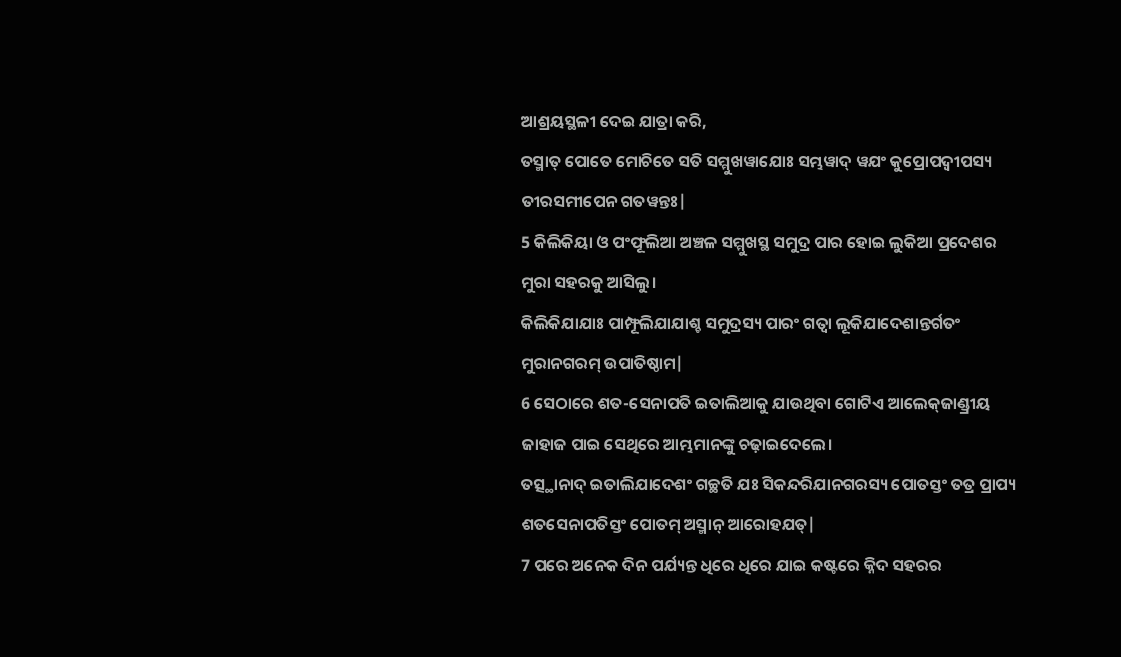ଆଶ୍ରୟସ୍ଥଳୀ ଦେଇ ଯାତ୍ରା କରି,
ତସ୍ମାତ୍ ପୋତେ ମୋଚିତେ ସତି ସମ୍ମୁଖୱାଯୋଃ ସମ୍ଭୱାଦ୍ ୱଯଂ କୁପ୍ରୋପଦ୍ୱୀପସ୍ୟ ତୀରସମୀପେନ ଗତୱନ୍ତଃ|
5 କିଲିକିୟା ଓ ପଂଫୂଲିଆ ଅଞ୍ଚଳ ସମ୍ମୁଖସ୍ଥ ସମୁଦ୍ର ପାର ହୋଇ ଲୁକିଆ ପ୍ରଦେଶର ମୁରା ସହରକୁ ଆସିଲୁ।
କିଲିକିଯାଯାଃ ପାମ୍ଫୂଲିଯାଯାଶ୍ଚ ସମୁଦ୍ରସ୍ୟ ପାରଂ ଗତ୍ୱା ଲୂକିଯାଦେଶାନ୍ତର୍ଗତଂ ମୁରାନଗରମ୍ ଉପାତିଷ୍ଠାମ|
6 ସେଠାରେ ଶତ-ସେନାପତି ଇତାଲିଆକୁ ଯାଉଥିବା ଗୋଟିଏ ଆଲେକ୍‍ଜାଣ୍ଡ୍ରୀୟ ଜାହାଜ ପାଇ ସେଥିରେ ଆମ୍ଭମାନଙ୍କୁ ଚଢ଼ାଇଦେଲେ।
ତତ୍ସ୍ଥାନାଦ୍ ଇତାଲିଯାଦେଶଂ ଗଚ୍ଛତି ଯଃ ସିକନ୍ଦରିଯାନଗରସ୍ୟ ପୋତସ୍ତଂ ତତ୍ର ପ୍ରାପ୍ୟ ଶତସେନାପତିସ୍ତଂ ପୋତମ୍ ଅସ୍ମାନ୍ ଆରୋହଯତ୍|
7 ପରେ ଅନେକ ଦିନ ପର୍ଯ୍ୟନ୍ତ ଧିରେ ଧିରେ ଯାଇ କଷ୍ଟରେ କ୍ନିଦ ସହରର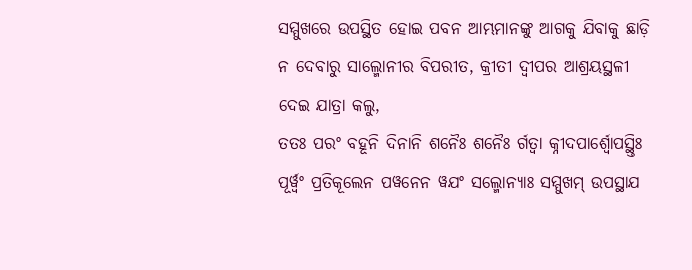ସମ୍ମୁଖରେ ଉପସ୍ଥିତ ହୋଇ ପବନ ଆମ୍ଭମାନଙ୍କୁ ଆଗକୁ ଯିବାକୁ ଛାଡ଼ି ନ ଦେବାରୁ ସାଲ୍ମୋନୀର ବିପରୀତ, କ୍ରୀତୀ ଦ୍ୱୀପର ଆଶ୍ରୟସ୍ଥଳୀ ଦେଇ ଯାତ୍ରା କଲୁ,
ତତଃ ପରଂ ବହୂନି ଦିନାନି ଶନୈଃ ଶନୈଃ ର୍ଗତ୍ୱା କ୍ନୀଦପାର୍ଶ୍ୱୋପସ୍ଥ୍ତିଃ ପୂର୍ୱ୍ୱଂ ପ୍ରତିକୂଲେନ ପୱନେନ ୱଯଂ ସଲ୍ମୋନ୍ୟାଃ ସମ୍ମୁଖମ୍ ଉପସ୍ଥାଯ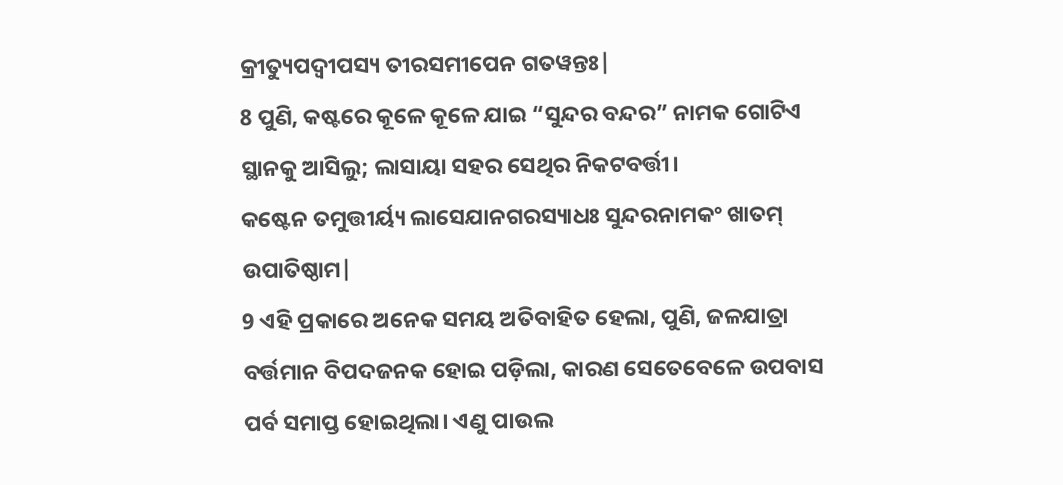କ୍ରୀତ୍ୟୁପଦ୍ୱୀପସ୍ୟ ତୀରସମୀପେନ ଗତୱନ୍ତଃ|
8 ପୁଣି, କଷ୍ଟରେ କୂଳେ କୂଳେ ଯାଇ “ସୁନ୍ଦର ବନ୍ଦର” ନାମକ ଗୋଟିଏ ସ୍ଥାନକୁ ଆସିଲୁ; ଲାସାୟା ସହର ସେଥିର ନିକଟବର୍ତ୍ତୀ।
କଷ୍ଟେନ ତମୁତ୍ତୀର୍ୟ୍ୟ ଲାସେଯାନଗରସ୍ୟାଧଃ ସୁନ୍ଦରନାମକଂ ଖାତମ୍ ଉପାତିଷ୍ଠାମ|
9 ଏହି ପ୍ରକାରେ ଅନେକ ସମୟ ଅତିବାହିତ ହେଲା, ପୁଣି, ଜଳଯାତ୍ରା ବର୍ତ୍ତମାନ ବିପଦଜନକ ହୋଇ ପଡ଼ିଲା, କାରଣ ସେତେବେଳେ ଉପବାସ ପର୍ବ ସମାପ୍ତ ହୋଇଥିଲା। ଏଣୁ ପାଉଲ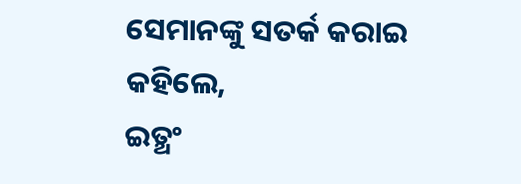ସେମାନଙ୍କୁ ସତର୍କ କରାଇ କହିଲେ,
ଇତ୍ଥଂ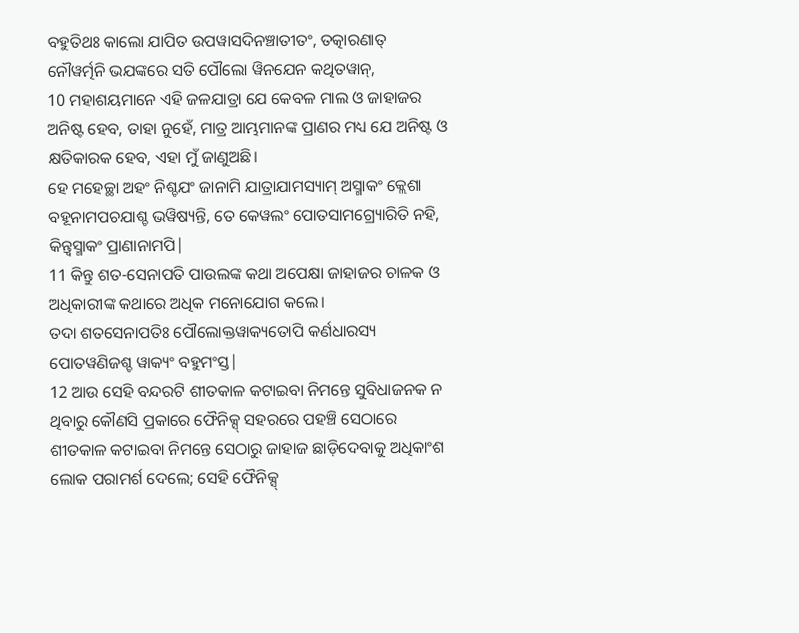ବହୁତିଥଃ କାଲୋ ଯାପିତ ଉପୱାସଦିନଞ୍ଚାତୀତଂ, ତତ୍କାରଣାତ୍ ନୌୱର୍ତ୍ମନି ଭଯଙ୍କରେ ସତି ପୌଲୋ ୱିନଯେନ କଥିତୱାନ୍,
10 ମହାଶୟମାନେ ଏହି ଜଳଯାତ୍ରା ଯେ କେବଳ ମାଲ ଓ ଜାହାଜର ଅନିଷ୍ଟ ହେବ, ତାହା ନୁହେଁ, ମାତ୍ର ଆମ୍ଭମାନଙ୍କ ପ୍ରାଣର ମଧ୍ୟ ଯେ ଅନିଷ୍ଟ ଓ କ୍ଷତିକାରକ ହେବ, ଏହା ମୁଁ ଜାଣୁଅଛି।
ହେ ମହେଚ୍ଛା ଅହଂ ନିଶ୍ଚଯଂ ଜାନାମି ଯାତ୍ରାଯାମସ୍ୟାମ୍ ଅସ୍ମାକଂ କ୍ଲେଶା ବହୂନାମପଚଯାଶ୍ଚ ଭୱିଷ୍ୟନ୍ତି, ତେ କେୱଲଂ ପୋତସାମଗ୍ର୍ୟୋରିତି ନହି, କିନ୍ତ୍ୱସ୍ମାକଂ ପ୍ରାଣାନାମପି|
11 କିନ୍ତୁ ଶତ-ସେନାପତି ପାଉଲଙ୍କ କଥା ଅପେକ୍ଷା ଜାହାଜର ଚାଳକ ଓ ଅଧିକାରୀଙ୍କ କଥାରେ ଅଧିକ ମନୋଯୋଗ କଲେ।
ତଦା ଶତସେନାପତିଃ ପୌଲୋକ୍ତୱାକ୍ୟତୋପି କର୍ଣଧାରସ୍ୟ ପୋତୱଣିଜଶ୍ଚ ୱାକ୍ୟଂ ବହୁମଂସ୍ତ|
12 ଆଉ ସେହି ବନ୍ଦରଟି ଶୀତକାଳ କଟାଇବା ନିମନ୍ତେ ସୁବିଧାଜନକ ନ ଥିବାରୁ କୌଣସି ପ୍ରକାରେ ଫୈନିକ୍ସ୍ ସହରରେ ପହଞ୍ଚି ସେଠାରେ ଶୀତକାଳ କଟାଇବା ନିମନ୍ତେ ସେଠାରୁ ଜାହାଜ ଛାଡ଼ିଦେବାକୁ ଅଧିକାଂଶ ଲୋକ ପରାମର୍ଶ ଦେଲେ; ସେହି ଫୈନିକ୍ସ୍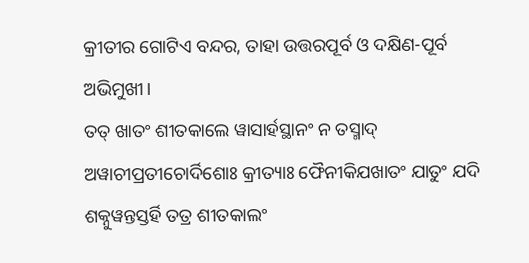କ୍ରୀତୀର ଗୋଟିଏ ବନ୍ଦର, ତାହା ଉତ୍ତରପୂର୍ବ ଓ ଦକ୍ଷିଣ-ପୂର୍ବ ଅଭିମୁଖୀ।
ତତ୍ ଖାତଂ ଶୀତକାଲେ ୱାସାର୍ହସ୍ଥାନଂ ନ ତସ୍ମାଦ୍ ଅୱାଚୀପ୍ରତୀଚୋର୍ଦିଶୋଃ କ୍ରୀତ୍ୟାଃ ଫୈନୀକିଯଖାତଂ ଯାତୁଂ ଯଦି ଶକ୍ନୁୱନ୍ତସ୍ତର୍ହି ତତ୍ର ଶୀତକାଲଂ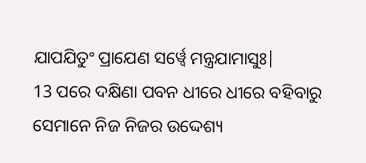ଯାପଯିତୁଂ ପ୍ରାଯେଣ ସର୍ୱ୍ୱେ ମନ୍ତ୍ରଯାମାସୁଃ|
13 ପରେ ଦକ୍ଷିଣା ପବନ ଧୀରେ ଧୀରେ ବହିବାରୁ ସେମାନେ ନିଜ ନିଜର ଉଦ୍ଦେଶ୍ୟ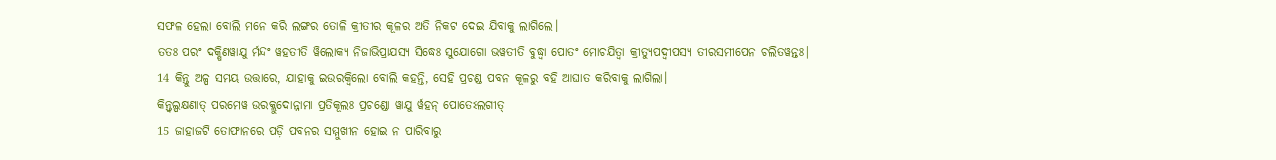ସଫଳ ହେଲା ବୋଲି ମନେ କରି ଲଙ୍ଗର ତୋଳି କ୍ରୀତୀର କୂଳର ଅତି ନିକଟ ଦେଇ ଯିବାକୁ ଲାଗିଲେ।
ତତଃ ପରଂ ଦକ୍ଷିଣୱାଯୁ ର୍ମନ୍ଦଂ ୱହତୀତି ୱିଲୋକ୍ୟ ନିଜାଭିପ୍ରାଯସ୍ୟ ସିଦ୍ଧେଃ ସୁଯୋଗୋ ଭୱତୀତି ବୁଦ୍ଧ୍ୱା ପୋତଂ ମୋଚଯିତ୍ୱା କ୍ରୀତ୍ୟୁପଦ୍ୱୀପସ୍ୟ ତୀରସମୀପେନ ଚଲିତୱନ୍ତଃ|
14 କିନ୍ତୁ ଅଳ୍ପ ସମୟ ଉତ୍ତାରେ, ଯାହାକୁ ଇଉରକ୍ୱିଲୋ ବୋଲି କହନ୍ତି, ସେହି ପ୍ରଚଣ୍ଡ ପବନ କୂଳରୁ ବହି ଆଘାତ କରିବାକୁ ଲାଗିଲା।
କିନ୍ତ୍ୱଲ୍ପକ୍ଷଣାତ୍ ପରମେୱ ଉରକ୍ଲୁଦୋନ୍ନାମା ପ୍ରତିକୂଲଃ ପ୍ରଚଣ୍ଡୋ ୱାଯୁ ର୍ୱହନ୍ ପୋତେଽଲଗୀତ୍
15 ଜାହାଜଟି ତୋଫାନରେ ପଡ଼ି ପବନର ସମ୍ମୁଖୀନ ହୋଇ ନ ପାରିବାରୁ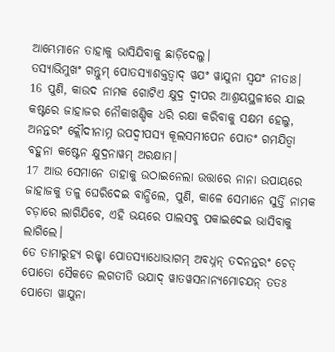ଆମ୍ଭେମାନେ ତାହାକୁ ଭାସିଯିବାକୁ ଛାଡ଼ିଦେଲୁ।
ତସ୍ୟାଭିମୁଖଂ ଗନ୍ତୁମ୍ ପୋତସ୍ୟାଶକ୍ତତ୍ୱାଦ୍ ୱଯଂ ୱାଯୁନା ସ୍ୱଯଂ ନୀତାଃ|
16 ପୁଣି, କାଉଦ ନାମକ ଗୋଟିଏ କ୍ଷୁଦ୍ର ଦ୍ୱୀପର ଆଶ୍ରୟସ୍ଥଳୀରେ ଯାଇ କଷ୍ଟରେ ଜାହାଜର ନୌକାଖଣ୍ଡିକ ଧରି ରକ୍ଷା କରିବାକୁ ସକ୍ଷମ ହେଲୁ,
ଅନନ୍ତରଂ କ୍ଲୌଦୀନାମ୍ନ ଉପଦ୍ୱୀପସ୍ୟ କୂଲସମୀପେନ ପୋତଂ ଗମଯିତ୍ୱା ବହୁନା କଷ୍ଟେନ କ୍ଷୁଦ୍ରନାୱମ୍ ଅରକ୍ଷାମ|
17 ଆଉ ସେମାନେ ତାହାକୁ ଉଠାଇନେଲା ଉତ୍ତାରେ ନାନା ଉପାୟରେ ଜାହାଜକୁ ତଳୁ ଘେରିଦେଇ ବାନ୍ଧିଲେ, ପୁଣି, କାଳେ ସେମାନେ ସୁର୍ତ୍ତି ନାମକ ଚଡ଼ାରେ ଲାଗିଯିବେ, ଏହି ଭୟରେ ପାଲସବୁ ପକାଇଦେଇ ଭାସିବାକୁ ଲାଗିଲେ।
ତେ ତାମାରୁହ୍ୟ ରଜ୍ଜ୍ଚା ପୋତସ୍ୟାଧୋଭାଗମ୍ ଅବଧ୍ନନ୍ ତଦନନ୍ତରଂ ଚେତ୍ ପୋତୋ ସୈକତେ ଲଗତୀତି ଭଯାଦ୍ ୱାତୱସନାନ୍ୟମୋଚଯନ୍ ତତଃ ପୋତୋ ୱାଯୁନା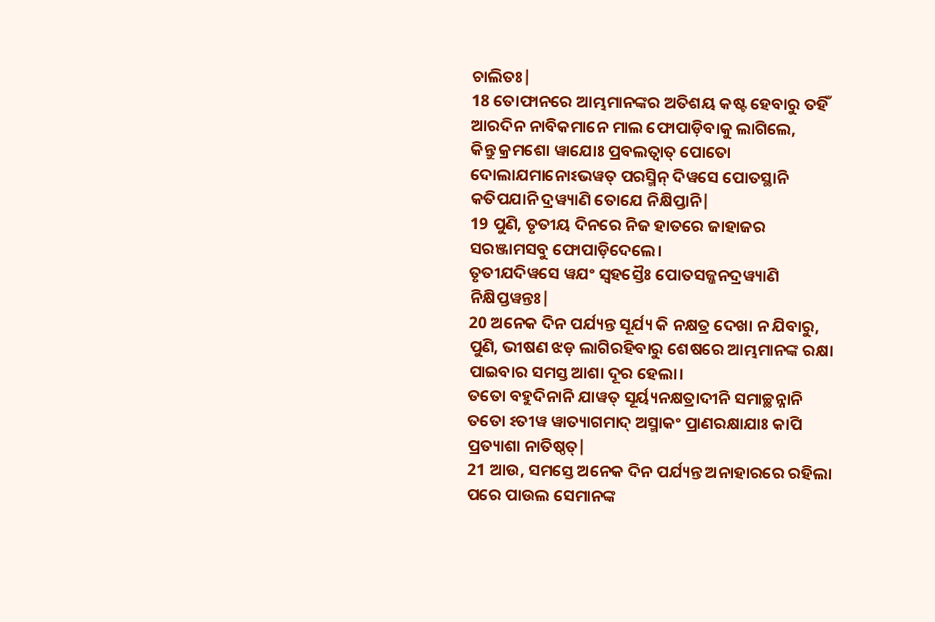ଚାଲିତଃ|
18 ତୋଫାନରେ ଆମ୍ଭମାନଙ୍କର ଅତିଶୟ କଷ୍ଟ ହେବାରୁ ତହିଁ ଆରଦିନ ନାବିକମାନେ ମାଲ ଫୋପାଡ଼ିବାକୁ ଲାଗିଲେ,
କିନ୍ତୁ କ୍ରମଶୋ ୱାଯୋଃ ପ୍ରବଲତ୍ୱାତ୍ ପୋତୋ ଦୋଲାଯମାନୋଽଭୱତ୍ ପରସ୍ମିନ୍ ଦିୱସେ ପୋତସ୍ଥାନି କତିପଯାନି ଦ୍ରୱ୍ୟାଣି ତୋଯେ ନିକ୍ଷିପ୍ତାନି|
19 ପୁଣି, ତୃତୀୟ ଦିନରେ ନିଜ ହାତରେ ଜାହାଜର ସରଞ୍ଜାମସବୁ ଫୋପାଡ଼ିଦେଲେ।
ତୃତୀଯଦିୱସେ ୱଯଂ ସ୍ୱହସ୍ତୈଃ ପୋତସଜ୍ଜନଦ୍ରୱ୍ୟାଣି ନିକ୍ଷିପ୍ତୱନ୍ତଃ|
20 ଅନେକ ଦିନ ପର୍ଯ୍ୟନ୍ତ ସୂର୍ଯ୍ୟ କି ନକ୍ଷତ୍ର ଦେଖା ନ ଯିବାରୁ, ପୁଣି, ଭୀଷଣ ଝଡ଼ ଲାଗିରହିବାରୁ ଶେଷରେ ଆମ୍ଭମାନଙ୍କ ରକ୍ଷା ପାଇବାର ସମସ୍ତ ଆଶା ଦୂର ହେଲା।
ତତୋ ବହୁଦିନାନି ଯାୱତ୍ ସୂର୍ୟ୍ୟନକ୍ଷତ୍ରାଦୀନି ସମାଚ୍ଛନ୍ନାନି ତତୋ ଽତୀୱ ୱାତ୍ୟାଗମାଦ୍ ଅସ୍ମାକଂ ପ୍ରାଣରକ୍ଷାଯାଃ କାପି ପ୍ରତ୍ୟାଶା ନାତିଷ୍ଠତ୍|
21 ଆଉ, ସମସ୍ତେ ଅନେକ ଦିନ ପର୍ଯ୍ୟନ୍ତ ଅନାହାରରେ ରହିଲା ପରେ ପାଉଲ ସେମାନଙ୍କ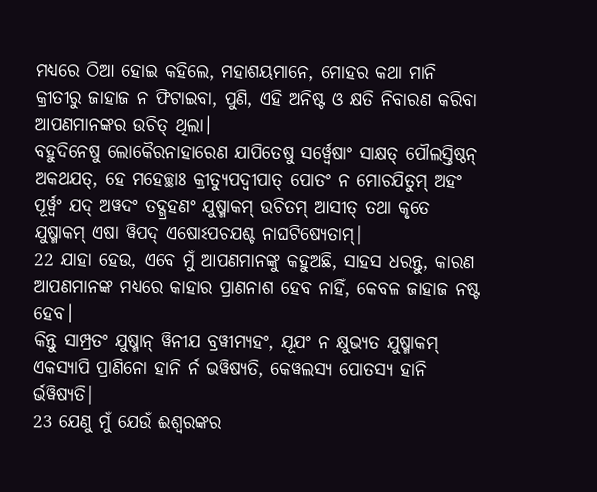ମଧ୍ୟରେ ଠିଆ ହୋଇ କହିଲେ, ମହାଶୟମାନେ, ମୋହର କଥା ମାନି କ୍ରୀତୀରୁ ଜାହାଜ ନ ଫିଟାଇବା, ପୁଣି, ଏହି ଅନିଷ୍ଟ ଓ କ୍ଷତି ନିବାରଣ କରିବା ଆପଣମାନଙ୍କର ଉଚିତ୍ ଥିଲା।
ବହୁଦିନେଷୁ ଲୋକୈରନାହାରେଣ ଯାପିତେଷୁ ସର୍ୱ୍ୱେଷାଂ ସାକ୍ଷତ୍ ପୌଲସ୍ତିଷ୍ଠନ୍ ଅକଥଯତ୍, ହେ ମହେଚ୍ଛାଃ କ୍ରୀତ୍ୟୁପଦ୍ୱୀପାତ୍ ପୋତଂ ନ ମୋଚଯିତୁମ୍ ଅହଂ ପୂର୍ୱ୍ୱଂ ଯଦ୍ ଅୱଦଂ ତଦ୍ଗ୍ରହଣଂ ଯୁଷ୍ମାକମ୍ ଉଚିତମ୍ ଆସୀତ୍ ତଥା କୃତେ ଯୁଷ୍ମାକମ୍ ଏଷା ୱିପଦ୍ ଏଷୋଽପଚଯଶ୍ଚ ନାଘଟିଷ୍ୟେତାମ୍|
22 ଯାହା ହେଉ, ଏବେ ମୁଁ ଆପଣମାନଙ୍କୁ କହୁଅଛି, ସାହସ ଧରନ୍ତୁ, କାରଣ ଆପଣମାନଙ୍କ ମଧ୍ୟରେ କାହାର ପ୍ରାଣନାଶ ହେବ ନାହିଁ, କେବଳ ଜାହାଜ ନଷ୍ଟ ହେବ।
କିନ୍ତୁ ସାମ୍ପ୍ରତଂ ଯୁଷ୍ମାନ୍ ୱିନୀଯ ବ୍ରୱୀମ୍ୟହଂ, ଯୂଯଂ ନ କ୍ଷୁଭ୍ୟତ ଯୁଷ୍ମାକମ୍ ଏକସ୍ୟାପି ପ୍ରାଣିନୋ ହାନି ର୍ନ ଭୱିଷ୍ୟତି, କେୱଲସ୍ୟ ପୋତସ୍ୟ ହାନି ର୍ଭୱିଷ୍ୟତି|
23 ଯେଣୁ ମୁଁ ଯେଉଁ ଈଶ୍ବରଙ୍କର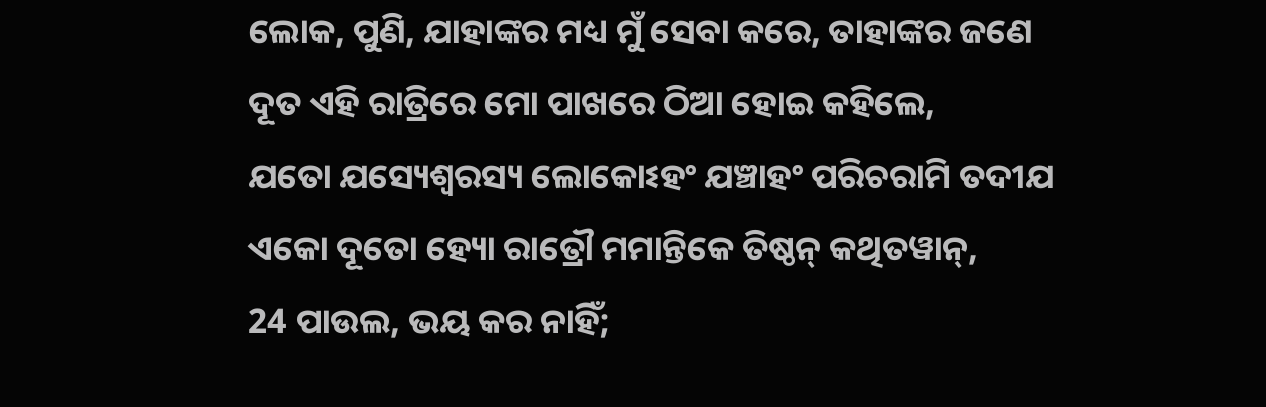ଲୋକ, ପୁଣି, ଯାହାଙ୍କର ମଧ୍ୟ ମୁଁ ସେବା କରେ, ତାହାଙ୍କର ଜଣେ ଦୂତ ଏହି ରାତ୍ରିରେ ମୋ ପାଖରେ ଠିଆ ହୋଇ କହିଲେ,
ଯତୋ ଯସ୍ୟେଶ୍ୱରସ୍ୟ ଲୋକୋଽହଂ ଯଞ୍ଚାହଂ ପରିଚରାମି ତଦୀଯ ଏକୋ ଦୂତୋ ହ୍ୟୋ ରାତ୍ରୌ ମମାନ୍ତିକେ ତିଷ୍ଠନ୍ କଥିତୱାନ୍,
24 ପାଉଲ, ଭୟ କର ନାହିଁ;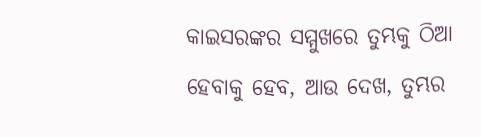କାଇସରଙ୍କର ସମ୍ମୁଖରେ ତୁମ୍ଭକୁ ଠିଆ ହେବାକୁ ହେବ, ଆଉ ଦେଖ, ତୁମ୍ଭର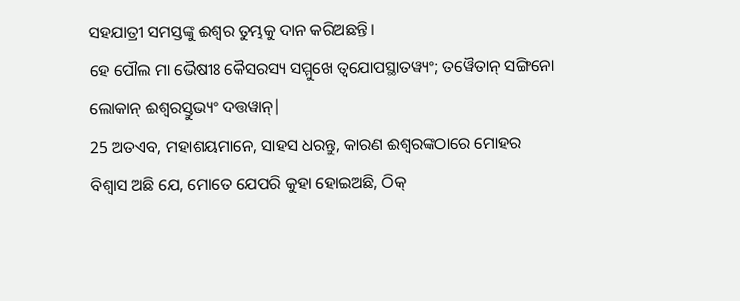ସହଯାତ୍ରୀ ସମସ୍ତଙ୍କୁ ଈଶ୍ବର ତୁମ୍ଭକୁ ଦାନ କରିଅଛନ୍ତି।
ହେ ପୌଲ ମା ଭୈଷୀଃ କୈସରସ୍ୟ ସମ୍ମୁଖେ ତ୍ୱଯୋପସ୍ଥାତୱ୍ୟଂ; ତୱୈତାନ୍ ସଙ୍ଗିନୋ ଲୋକାନ୍ ଈଶ୍ୱରସ୍ତୁଭ୍ୟଂ ଦତ୍ତୱାନ୍|
25 ଅତଏବ, ମହାଶୟମାନେ, ସାହସ ଧରନ୍ତୁ, କାରଣ ଈଶ୍ବରଙ୍କଠାରେ ମୋହର ବିଶ୍ୱାସ ଅଛି ଯେ, ମୋତେ ଯେପରି କୁହା ହୋଇଅଛି, ଠିକ୍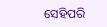ସେହିପରି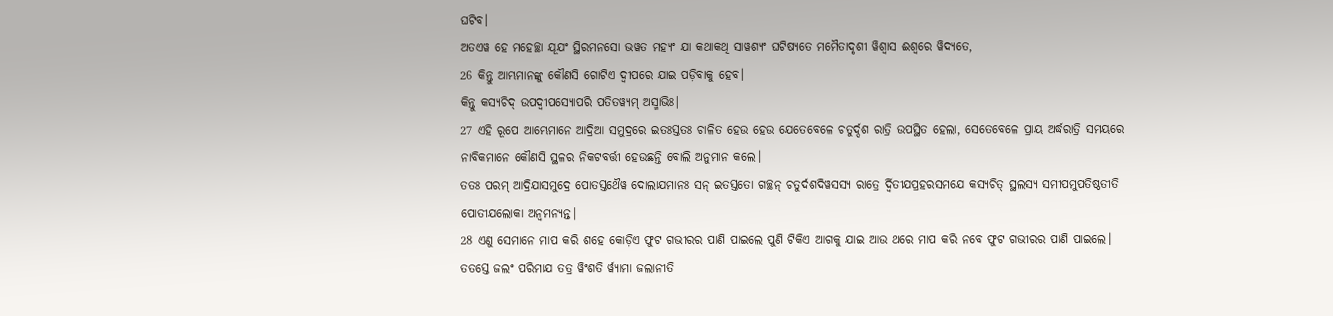ଘଟିବ।
ଅତଏୱ ହେ ମହେଚ୍ଛା ଯୂଯଂ ସ୍ଥିରମନସୋ ଭୱତ ମହ୍ୟଂ ଯା କଥାକଥି ସାୱଶ୍ୟଂ ଘଟିଷ୍ୟତେ ମମୈତାଦୃଶୀ ୱିଶ୍ୱାସ ଈଶ୍ୱରେ ୱିଦ୍ୟତେ,
26 କିନ୍ତୁ ଆମ୍ଭମାନଙ୍କୁ କୌଣସି ଗୋଟିଏ ଦ୍ୱୀପରେ ଯାଇ ପଡ଼ିବାକୁ ହେବ।
କିନ୍ତୁ କସ୍ୟଚିଦ୍ ଉପଦ୍ୱୀପସ୍ୟୋପରି ପତିତୱ୍ୟମ୍ ଅସ୍ମାଭିଃ|
27 ଏହି ରୂପେ ଆମ୍ଭେମାନେ ଆଦ୍ରିଆ ସମୁଦ୍ରରେ ଇତଃସ୍ତତଃ ଚାଳିତ ହେଉ ହେଉ ଯେତେବେଳେ ଚତୁର୍ଦ୍ଦଶ ରାତ୍ରି ଉପସ୍ଥିତ ହେଲା, ସେତେବେଳେ ପ୍ରାୟ ଅର୍ଦ୍ଧରାତ୍ରି ସମୟରେ ନାବିକମାନେ କୌଣସି ସ୍ଥଳର ନିକଟବର୍ତ୍ତୀ ହେଉଛନ୍ତି ବୋଲି ଅନୁମାନ କଲେ।
ତତଃ ପରମ୍ ଆଦ୍ରିଯାସମୁଦ୍ରେ ପୋତସ୍ତଥୈୱ ଦୋଲାଯମାନଃ ସନ୍ ଇତସ୍ତତୋ ଗଚ୍ଛନ୍ ଚତୁର୍ଦଶଦିୱସସ୍ୟ ରାତ୍ରେ ର୍ଦ୍ୱିତୀଯପ୍ରହରସମଯେ କସ୍ୟଚିତ୍ ସ୍ଥଲସ୍ୟ ସମୀପମୁପତିଷ୍ଠତୀତି ପୋତୀଯଲୋକା ଅନ୍ୱମନ୍ୟନ୍ତ|
28 ଏଣୁ ସେମାନେ ମାପ କରି ଶହେ କୋଡ଼ିଏ ଫୁଟ ଗଭୀରର ପାଣି ପାଇଲେ ପୁଣି ଟିକିଏ ଆଗକୁ ଯାଇ ଆଉ ଥରେ ମାପ କରି ନବେ ଫୁଟ ଗଭୀରର ପାଣି ପାଇଲେ।
ତତସ୍ତେ ଜଲଂ ପରିମାଯ ତତ୍ର ୱିଂଶତି ର୍ୱ୍ୟାମା ଜଲାନୀତି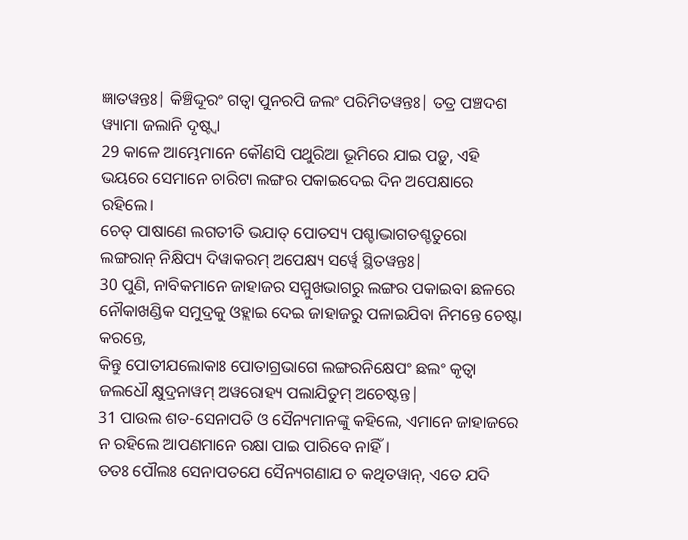ଜ୍ଞାତୱନ୍ତଃ| କିଞ୍ଚିଦ୍ଦୂରଂ ଗତ୍ୱା ପୁନରପି ଜଲଂ ପରିମିତୱନ୍ତଃ| ତତ୍ର ପଞ୍ଚଦଶ ୱ୍ୟାମା ଜଲାନି ଦୃଷ୍ଟ୍ୱା
29 କାଳେ ଆମ୍ଭେମାନେ କୌଣସି ପଥୁରିଆ ଭୂମିରେ ଯାଇ ପଡ଼ୁ, ଏହି ଭୟରେ ସେମାନେ ଚାରିଟା ଲଙ୍ଗର ପକାଇଦେଇ ଦିନ ଅପେକ୍ଷାରେ ରହିଲେ।
ଚେତ୍ ପାଷାଣେ ଲଗତୀତି ଭଯାତ୍ ପୋତସ୍ୟ ପଶ୍ଚାଦ୍ଭାଗତଶ୍ଚତୁରୋ ଲଙ୍ଗରାନ୍ ନିକ୍ଷିପ୍ୟ ଦିୱାକରମ୍ ଅପେକ୍ଷ୍ୟ ସର୍ୱ୍ୱେ ସ୍ଥିତୱନ୍ତଃ|
30 ପୁଣି, ନାବିକମାନେ ଜାହାଜର ସମ୍ମୁଖଭାଗରୁ ଲଙ୍ଗର ପକାଇବା ଛଳରେ ନୌକାଖଣ୍ଡିକ ସମୁଦ୍ରକୁ ଓହ୍ଲାଇ ଦେଇ ଜାହାଜରୁ ପଳାଇଯିବା ନିମନ୍ତେ ଚେଷ୍ଟା କରନ୍ତେ,
କିନ୍ତୁ ପୋତୀଯଲୋକାଃ ପୋତାଗ୍ରଭାଗେ ଲଙ୍ଗରନିକ୍ଷେପଂ ଛଲଂ କୃତ୍ୱା ଜଲଧୌ କ୍ଷୁଦ୍ରନାୱମ୍ ଅୱରୋହ୍ୟ ପଲାଯିତୁମ୍ ଅଚେଷ୍ଟନ୍ତ|
31 ପାଉଲ ଶତ-ସେନାପତି ଓ ସୈନ୍ୟମାନଙ୍କୁ କହିଲେ, ଏମାନେ ଜାହାଜରେ ନ ରହିଲେ ଆପଣମାନେ ରକ୍ଷା ପାଇ ପାରିବେ ନାହିଁ।
ତତଃ ପୌଲଃ ସେନାପତଯେ ସୈନ୍ୟଗଣାଯ ଚ କଥିତୱାନ୍, ଏତେ ଯଦି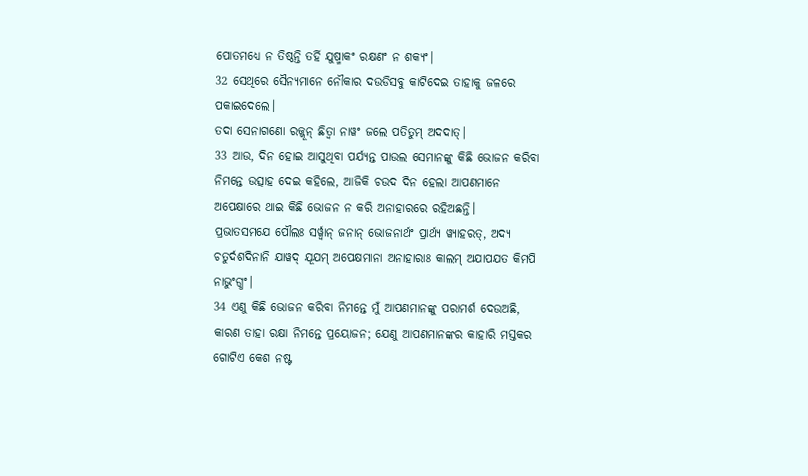ପୋତମଧ୍ୟେ ନ ତିଷ୍ଠନ୍ତି ତର୍ହି ଯୁଷ୍ମାକଂ ରକ୍ଷଣଂ ନ ଶକ୍ୟଂ|
32 ସେଥିରେ ସୈନ୍ୟମାନେ ନୌକାର ଦଉଡିସବୁ କାଟିଦେଇ ତାହାକୁ ଜଳରେ ପକାଇଦେଲେ।
ତଦା ସେନାଗଣୋ ରଜ୍ଜୂନ୍ ଛିତ୍ୱା ନାୱଂ ଜଲେ ପତିତୁମ୍ ଅଦଦାତ୍|
33 ଆଉ, ଦିନ ହୋଇ ଆସୁଥିବା ପର୍ଯ୍ୟନ୍ତ ପାଉଲ ସେମାନଙ୍କୁ କିଛି ଭୋଜନ କରିବା ନିମନ୍ତେ ଉତ୍ସାହ ଦେଇ କହିଲେ, ଆଜିକି ଚଉଦ ଦିନ ହେଲା ଆପଣମାନେ ଅପେକ୍ଷାରେ ଥାଇ କିଛି ଭୋଜନ ନ କରି ଅନାହାରରେ ରହିଅଛନ୍ତି।
ପ୍ରଭାତସମଯେ ପୌଲଃ ସର୍ୱ୍ୱାନ୍ ଜନାନ୍ ଭୋଜନାର୍ଥଂ ପ୍ରାର୍ଥ୍ୟ ୱ୍ୟାହରତ୍, ଅଦ୍ୟ ଚତୁର୍ଦଶଦିନାନି ଯାୱଦ୍ ଯୂଯମ୍ ଅପେକ୍ଷମାନା ଅନାହାରାଃ କାଲମ୍ ଅଯାପଯତ କିମପି ନାଭୁଂଗ୍ଧଂ|
34 ଏଣୁ କିଛି ଭୋଜନ କରିବା ନିମନ୍ତେ ମୁଁ ଆପଣମାନଙ୍କୁ ପରାମର୍ଶ ଦେଉଅଛି, କାରଣ ତାହା ରକ୍ଷା ନିମନ୍ତେ ପ୍ରୟୋଜନ; ଯେଣୁ ଆପଣମାନଙ୍କର କାହାରି ମସ୍ତକର ଗୋଟିଏ କେଶ ନଷ୍ଟ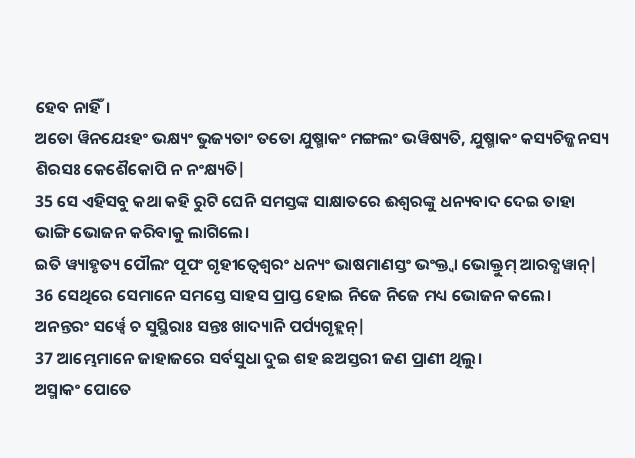ହେବ ନାହିଁ।
ଅତୋ ୱିନଯେଽହଂ ଭକ୍ଷ୍ୟଂ ଭୁଜ୍ୟତାଂ ତତୋ ଯୁଷ୍ମାକଂ ମଙ୍ଗଲଂ ଭୱିଷ୍ୟତି, ଯୁଷ୍ମାକଂ କସ୍ୟଚିଜ୍ଜନସ୍ୟ ଶିରସଃ କେଶୈକୋପି ନ ନଂକ୍ଷ୍ୟତି|
35 ସେ ଏହିସବୁ କଥା କହି ରୁଟି ଘେନି ସମସ୍ତଙ୍କ ସାକ୍ଷାତରେ ଈଶ୍ବରଙ୍କୁ ଧନ୍ୟବାଦ ଦେଇ ତାହା ଭାଙ୍ଗି ଭୋଜନ କରିବାକୁ ଲାଗିଲେ।
ଇତି ୱ୍ୟାହୃତ୍ୟ ପୌଲଂ ପୂପଂ ଗୃହୀତ୍ୱେଶ୍ୱରଂ ଧନ୍ୟଂ ଭାଷମାଣସ୍ତଂ ଭଂକ୍ତ୍ୱା ଭୋକ୍ତୁମ୍ ଆରବ୍ଧୱାନ୍|
36 ସେଥିରେ ସେମାନେ ସମସ୍ତେ ସାହସ ପ୍ରାପ୍ତ ହୋଇ ନିଜେ ନିଜେ ମଧ୍ୟ ଭୋଜନ କଲେ।
ଅନନ୍ତରଂ ସର୍ୱ୍ୱେ ଚ ସୁସ୍ଥିରାଃ ସନ୍ତଃ ଖାଦ୍ୟାନି ପର୍ପ୍ୟଗୃହ୍ଲନ୍|
37 ଆମ୍ଭେମାନେ ଜାହାଜରେ ସର୍ବସୁଧା ଦୁଇ ଶହ ଛଅସ୍ତରୀ ଜଣ ପ୍ରାଣୀ ଥିଲୁ।
ଅସ୍ମାକଂ ପୋତେ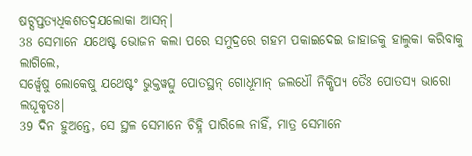ଷଟ୍ସପ୍ତତ୍ୟଧିକଶତଦ୍ୱଯଲୋକା ଆସନ୍|
38 ସେମାନେ ଯଥେଷ୍ଟ ଭୋଜନ କଲା ପରେ ସମୁଦ୍ରରେ ଗହମ ପକାଇଦେଇ ଜାହାଜକୁ ହାଲୁକା କରିବାକୁ ଲାଗିଲେ,
ସର୍ୱ୍ୱେଷୁ ଲୋକେଷୁ ଯଥେଷ୍ଟଂ ଭୁକ୍ତୱତ୍ସୁ ପୋତସ୍ଥନ୍ ଗୋଧୂମାନ୍ ଜଲଧୌ ନିକ୍ଷିପ୍ୟ ତୈଃ ପୋତସ୍ୟ ଭାରୋ ଲଘୂକୃତଃ|
39 ଦିନ ହୁଅନ୍ତେ, ସେ ସ୍ଥଳ ସେମାନେ ଚିହ୍ନି ପାରିଲେ ନାହିଁ, ମାତ୍ର ସେମାନେ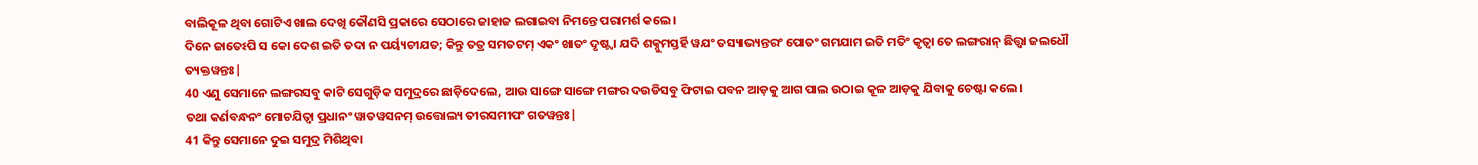ବାଲିକୂଳ ଥିବା ଗୋଟିଏ ଖାଲ ଦେଖି କୌଣସି ପ୍ରକାରେ ସେଠାରେ ଜାହାଜ ଲଗାଇବା ନିମନ୍ତେ ପରାମର୍ଶ କଲେ।
ଦିନେ ଜାତେଽପି ସ କୋ ଦେଶ ଇତି ତଦା ନ ପର୍ୟ୍ୟଚୀଯତ; କିନ୍ତୁ ତତ୍ର ସମତଟମ୍ ଏକଂ ଖାତଂ ଦୃଷ୍ଟ୍ୱା ଯଦି ଶକ୍ନୁମସ୍ତର୍ହି ୱଯଂ ତସ୍ୟାଭ୍ୟନ୍ତରଂ ପୋତଂ ଗମଯାମ ଇତି ମତିଂ କୃତ୍ୱା ତେ ଲଙ୍ଗରାନ୍ ଛିତ୍ତ୍ୱା ଜଲଧୌ ତ୍ୟକ୍ତୱନ୍ତଃ|
40 ଏଣୁ ସେମାନେ ଲଙ୍ଗରସବୁ କାଟି ସେଗୁଡ଼ିକ ସମୁଦ୍ରରେ ଛାଡ଼ିଦେଲେ, ଆଉ ସାଙ୍ଗେ ସାଙ୍ଗେ ମଙ୍ଗର ଦଉଡିସବୁ ଫିଟାଇ ପବନ ଆଡ଼କୁ ଆଗ ପାଲ ଉଠାଇ କୂଳ ଆଡ଼କୁ ଯିବାକୁ ଚେଷ୍ଟା କଲେ।
ତଥା କର୍ଣବନ୍ଧନଂ ମୋଚଯିତ୍ୱା ପ୍ରଧାନଂ ୱାତୱସନମ୍ ଉତ୍ତୋଲ୍ୟ ତୀରସମୀପଂ ଗତୱନ୍ତଃ|
41 କିନ୍ତୁ ସେମାନେ ଦୁଇ ସମୁଦ୍ର ମିଶିଥିବା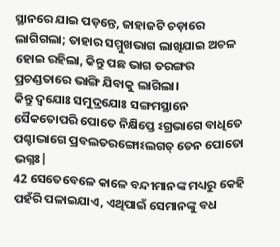ସ୍ଥାନରେ ଯାଇ ପଡ଼ନ୍ତେ, ଜାହାଜଟି ଚଡ଼ାରେ ଲାଗିଗଲା; ତାହାର ସମ୍ମୁଖଭାଗ ଲାଖିଯାଇ ଅଚଳ ହୋଇ ରହିଲା, କିନ୍ତୁ ପଛ ଭାଗ ତରଙ୍ଗର ପ୍ରଚଣ୍ଡତାରେ ଭାଙ୍ଗି ଯିବାକୁ ଲାଗିଲା।
କିନ୍ତୁ ଦ୍ୱଯୋଃ ସମୁଦ୍ରଯୋଃ ସଙ୍ଗମସ୍ଥାନେ ସୈକତୋପରି ପୋତେ ନିକ୍ଷିପ୍ତେ ଽଗ୍ରଭାଗେ ବାଧିତେ ପଶ୍ଚାଦ୍ଭାଗେ ପ୍ରବଲତରଙ୍ଗୋଽଲଗତ୍ ତେନ ପୋତୋ ଭଗ୍ନଃ|
42 ସେତେବେଳେ କାଳେ ବନ୍ଦୀମାନଙ୍କ ମଧ୍ୟରୁ କେହି ପହଁରି ପଳାଇଯାଏ, ଏଥିପାଇଁ ସେମାନଙ୍କୁ ବଧ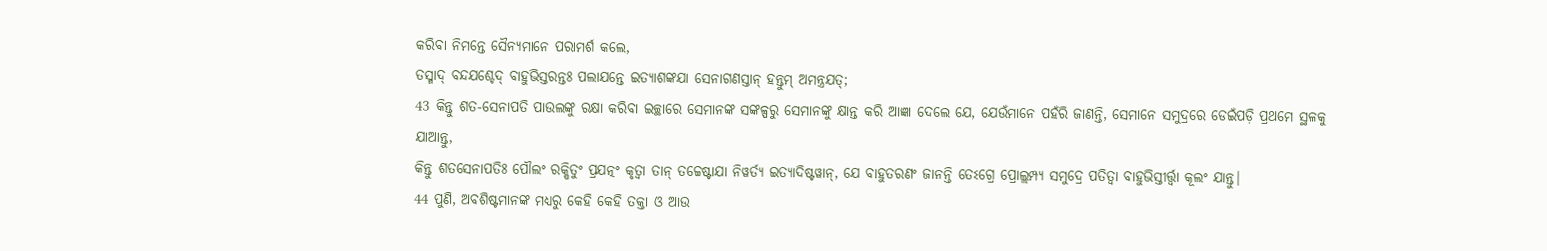କରିବା ନିମନ୍ତେ ସୈନ୍ୟମାନେ ପରାମର୍ଶ କଲେ,
ତସ୍ମାଦ୍ ବନ୍ଦଯଶ୍ଚେଦ୍ ବାହୁଭିସ୍ତରନ୍ତଃ ପଲାଯନ୍ତେ ଇତ୍ୟାଶଙ୍କଯା ସେନାଗଣସ୍ତାନ୍ ହନ୍ତୁମ୍ ଅମନ୍ତ୍ରଯତ୍;
43 କିନ୍ତୁ ଶତ-ସେନାପତି ପାଉଲଙ୍କୁ ରକ୍ଷା କରିବା ଇଚ୍ଛାରେ ସେମାନଙ୍କ ସଙ୍କଳ୍ପରୁ ସେମାନଙ୍କୁ କ୍ଷାନ୍ତ କରି ଆଜ୍ଞା ଦେଲେ ଯେ, ଯେଉଁମାନେ ପହଁରି ଜାଣନ୍ତି, ସେମାନେ ସମୁଦ୍ରରେ ଡେଇଁପଡ଼ି ପ୍ରଥମେ ସ୍ଥଳକୁ ଯାଆନ୍ତୁ,
କିନ୍ତୁ ଶତସେନାପତିଃ ପୌଲଂ ରକ୍ଷିତୁଂ ପ୍ରଯତ୍ନଂ କୃତ୍ୱା ତାନ୍ ତଚ୍ଚେଷ୍ଟାଯା ନିୱର୍ତ୍ୟ ଇତ୍ୟାଦିଷ୍ଟୱାନ୍, ଯେ ବାହୁତରଣଂ ଜାନନ୍ତି ତେଽଗ୍ରେ ପ୍ରୋଲ୍ଲମ୍ପ୍ୟ ସମୁଦ୍ରେ ପତିତ୍ୱା ବାହୁଭିସ୍ତୀର୍ତ୍ତ୍ୱା କୂଲଂ ଯାନ୍ତୁ|
44 ପୁଣି, ଅବଶିଷ୍ଟମାନଙ୍କ ମଧ୍ୟରୁ କେହି କେହି ତକ୍ତା ଓ ଆଉ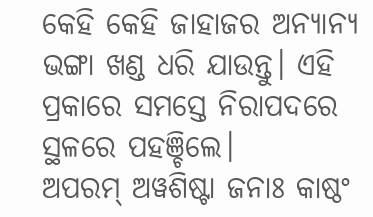କେହି କେହି ଜାହାଜର ଅନ୍ୟାନ୍ୟ ଭଙ୍ଗା ଖଣ୍ଡ ଧରି ଯାଉନ୍ତୁ। ଏହି ପ୍ରକାରେ ସମସ୍ତେ ନିରାପଦରେ ସ୍ଥଳରେ ପହଞ୍ଚିଲେ।
ଅପରମ୍ ଅୱଶିଷ୍ଟା ଜନାଃ କାଷ୍ଠଂ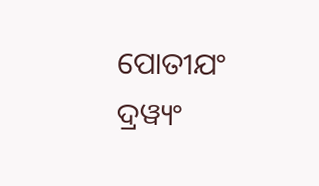ପୋତୀଯଂ ଦ୍ରୱ୍ୟଂ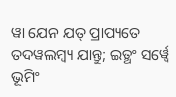ୱା ଯେନ ଯତ୍ ପ୍ରାପ୍ୟତେ ତଦୱଲମ୍ବ୍ୟ ଯାନ୍ତୁ; ଇତ୍ଥଂ ସର୍ୱ୍ୱେ ଭୂମିଂ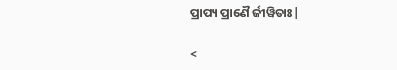ପ୍ରାପ୍ୟ ପ୍ରାଣୈ ର୍ଜୀୱିତାଃ|

<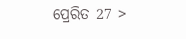ପ୍ରେରିତ 27 >